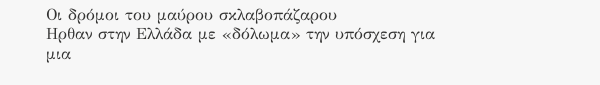Οι δρόμοι του μαύρου σκλαβοπάζαρου
Ηρθαν στην Ελλάδα με «δόλωμα» την υπόσχεση για μια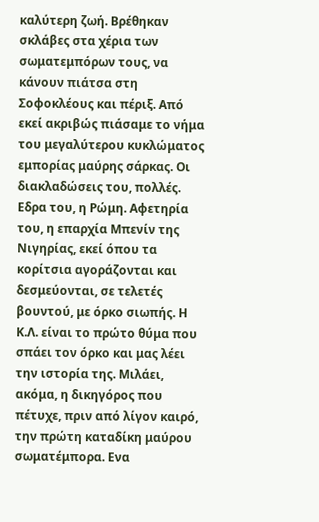καλύτερη ζωή. Βρέθηκαν σκλάβες στα χέρια των σωματεμπόρων τους, να κάνουν πιάτσα στη Σοφοκλέους και πέριξ. Από εκεί ακριβώς πιάσαμε το νήμα του μεγαλύτερου κυκλώματος εμπορίας μαύρης σάρκας. Οι διακλαδώσεις του, πολλές. Εδρα του, η Ρώμη. Αφετηρία του, η επαρχία Μπενίν της Νιγηρίας, εκεί όπου τα κορίτσια αγοράζονται και δεσμεύονται, σε τελετές βουντού, με όρκο σιωπής. Η Κ.Λ. είναι το πρώτο θύμα που σπάει τον όρκο και μας λέει την ιστορία της. Μιλάει, ακόμα, η δικηγόρος που πέτυχε, πριν από λίγον καιρό, την πρώτη καταδίκη μαύρου σωματέμπορα. Ενα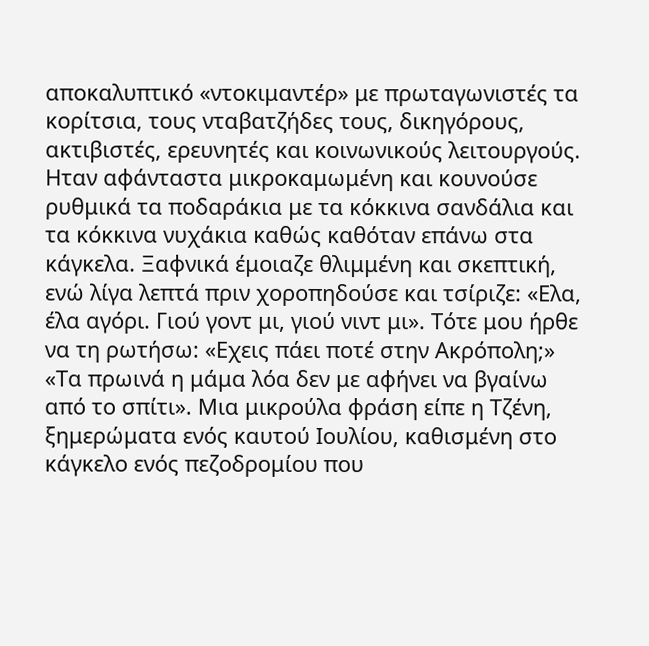αποκαλυπτικό «ντοκιμαντέρ» με πρωταγωνιστές τα κορίτσια, τους νταβατζήδες τους, δικηγόρους, ακτιβιστές, ερευνητές και κοινωνικούς λειτουργούς.
Ηταν αφάνταστα μικροκαμωμένη και κουνούσε ρυθμικά τα ποδαράκια με τα κόκκινα σανδάλια και τα κόκκινα νυχάκια καθώς καθόταν επάνω στα κάγκελα. Ξαφνικά έμοιαζε θλιμμένη και σκεπτική, ενώ λίγα λεπτά πριν χοροπηδούσε και τσίριζε: «Ελα, έλα αγόρι. Γιού γοντ μι, γιού νιντ μι». Τότε μου ήρθε να τη ρωτήσω: «Εχεις πάει ποτέ στην Ακρόπολη;»
«Τα πρωινά η μάμα λόα δεν με αφήνει να βγαίνω από το σπίτι». Μια μικρούλα φράση είπε η Τζένη, ξημερώματα ενός καυτού Ιουλίου, καθισμένη στο κάγκελο ενός πεζοδρομίου που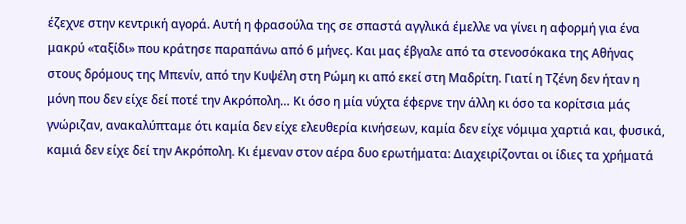έζεχνε στην κεντρική αγορά. Αυτή η φρασούλα της σε σπαστά αγγλικά έμελλε να γίνει η αφορμή για ένα μακρύ «ταξίδι» που κράτησε παραπάνω από 6 μήνες. Και μας έβγαλε από τα στενοσόκακα της Αθήνας στους δρόμους της Μπενίν, από την Κυψέλη στη Ρώμη κι από εκεί στη Μαδρίτη. Γιατί η Τζένη δεν ήταν η μόνη που δεν είχε δεί ποτέ την Ακρόπολη… Κι όσο η μία νύχτα έφερνε την άλλη κι όσο τα κορίτσια μάς γνώριζαν, ανακαλύπταμε ότι καμία δεν είχε ελευθερία κινήσεων, καμία δεν είχε νόμιμα χαρτιά και, φυσικά, καμιά δεν είχε δεί την Ακρόπολη. Κι έμεναν στον αέρα δυο ερωτήματα: Διαχειρίζονται οι ίδιες τα χρήματά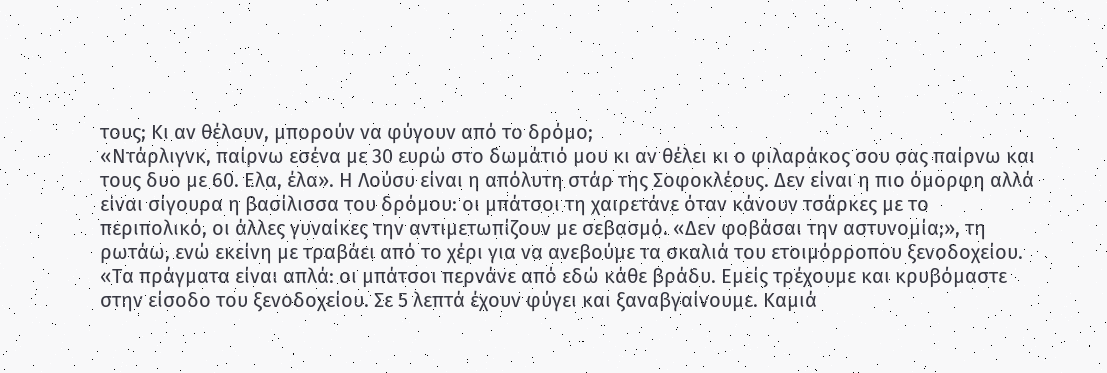τους; Κι αν θέλουν, μπορούν να φύγουν από το δρόμο;
«Ντάρλιγνκ, παίρνω εσένα με 30 ευρώ στο δωμάτιό μου κι αν θέλει κι ο φιλαράκος σου σας παίρνω και τους δυο με 60. Ελα, έλα». Η Λούσυ είναι η απόλυτη στάρ της Σοφοκλέους. Δεν είναι η πιο όμορφη αλλά είναι σίγουρα η βασίλισσα του δρόμου: οι μπάτσοι τη χαιρετάνε όταν κάνουν τσάρκες με το περιπολικό, οι άλλες γυναίκες την αντιμετωπίζουν με σεβασμό. «Δεν φοβάσαι την αστυνομία;», τη ρωτάω, ενώ εκείνη με τραβάει από το χέρι για να ανεβούμε τα σκαλιά του ετοιμόρροπου ξενοδοχείου. «Τα πράγματα είναι απλά: οι μπάτσοι περνάνε από εδώ κάθε βράδυ. Εμείς τρέχουμε και κρυβόμαστε στην είσοδο του ξενοδοχείου. Σε 5 λεπτά έχουν φύγει και ξαναβγαίνουμε. Καμιά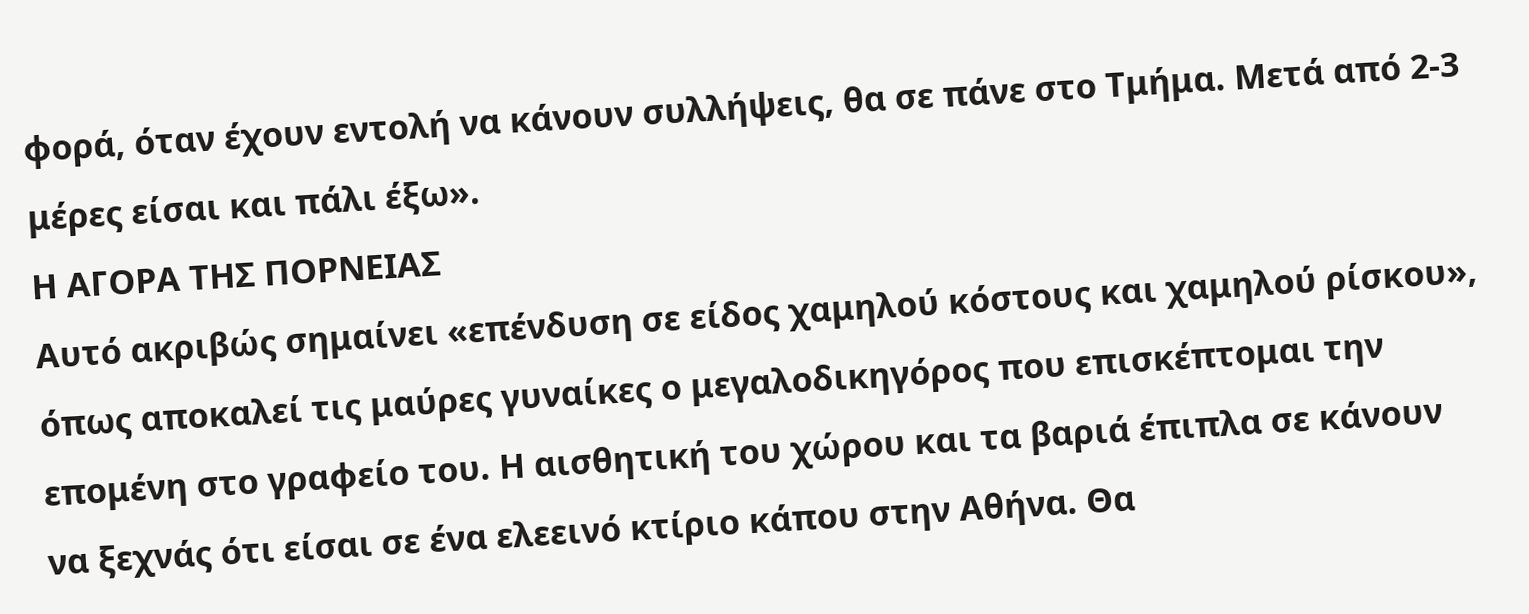φορά, όταν έχουν εντολή να κάνουν συλλήψεις, θα σε πάνε στο Τμήμα. Μετά από 2-3 μέρες είσαι και πάλι έξω».
Η ΑΓΟΡΑ ΤΗΣ ΠΟΡΝΕΙΑΣ
Αυτό ακριβώς σημαίνει «επένδυση σε είδος χαμηλού κόστους και χαμηλού ρίσκου», όπως αποκαλεί τις μαύρες γυναίκες ο μεγαλοδικηγόρος που επισκέπτομαι την επομένη στο γραφείο του. Η αισθητική του χώρου και τα βαριά έπιπλα σε κάνουν να ξεχνάς ότι είσαι σε ένα ελεεινό κτίριο κάπου στην Αθήνα. Θα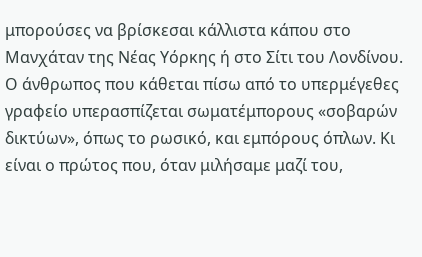μπορούσες να βρίσκεσαι κάλλιστα κάπου στο Μανχάταν της Νέας Υόρκης ή στο Σίτι του Λονδίνου. Ο άνθρωπος που κάθεται πίσω από το υπερμέγεθες γραφείο υπερασπίζεται σωματέμπορους «σοβαρών δικτύων», όπως το ρωσικό, και εμπόρους όπλων. Κι είναι ο πρώτος που, όταν μιλήσαμε μαζί του,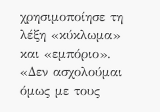χρησιμοποίησε τη λέξη «κύκλωμα» και «εμπόριο». «Δεν ασχολούμαι όμως με τους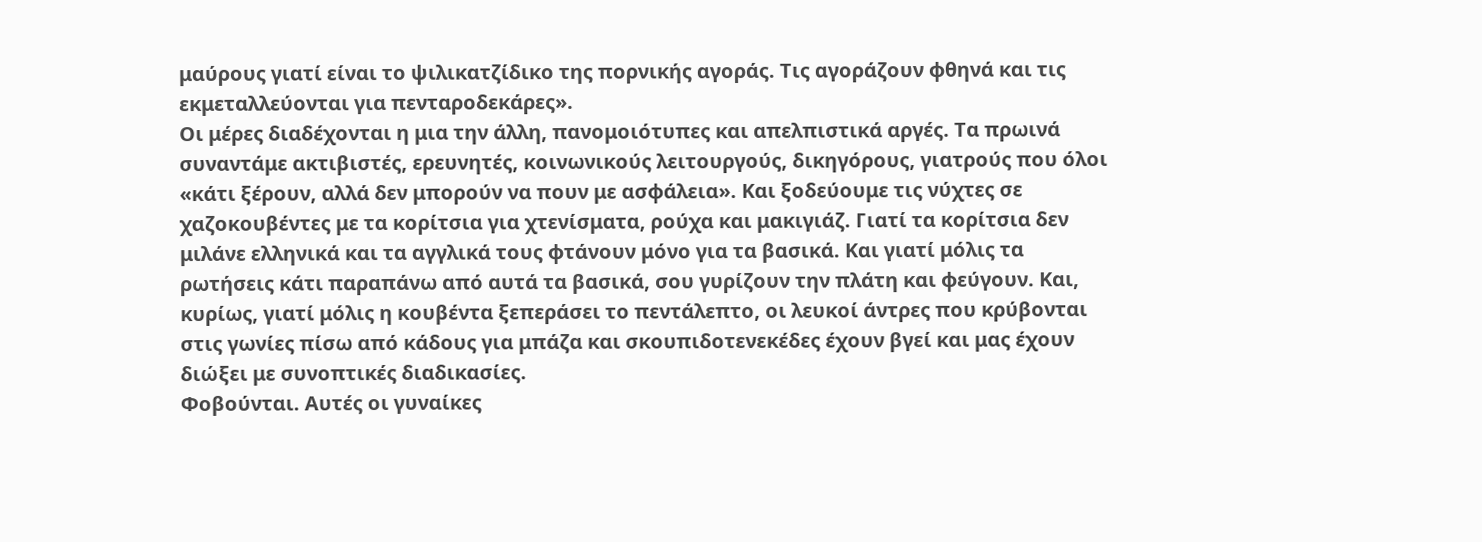μαύρους γιατί είναι το ψιλικατζίδικο της πορνικής αγοράς. Τις αγοράζουν φθηνά και τις εκμεταλλεύονται για πενταροδεκάρες».
Οι μέρες διαδέχονται η μια την άλλη, πανομοιότυπες και απελπιστικά αργές. Τα πρωινά συναντάμε ακτιβιστές, ερευνητές, κοινωνικούς λειτουργούς, δικηγόρους, γιατρούς που όλοι «κάτι ξέρουν, αλλά δεν μπορούν να πουν με ασφάλεια». Και ξοδεύουμε τις νύχτες σε χαζοκουβέντες με τα κορίτσια για χτενίσματα, ρούχα και μακιγιάζ. Γιατί τα κορίτσια δεν μιλάνε ελληνικά και τα αγγλικά τους φτάνουν μόνο για τα βασικά. Και γιατί μόλις τα ρωτήσεις κάτι παραπάνω από αυτά τα βασικά, σου γυρίζουν την πλάτη και φεύγουν. Και, κυρίως, γιατί μόλις η κουβέντα ξεπεράσει το πεντάλεπτο, οι λευκοί άντρες που κρύβονται στις γωνίες πίσω από κάδους για μπάζα και σκουπιδοτενεκέδες έχουν βγεί και μας έχουν διώξει με συνοπτικές διαδικασίες.
Φοβούνται. Αυτές οι γυναίκες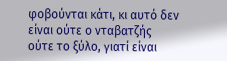φοβούνται κάτι, κι αυτό δεν είναι ούτε ο νταβατζής ούτε το ξύλο, γιατί είναι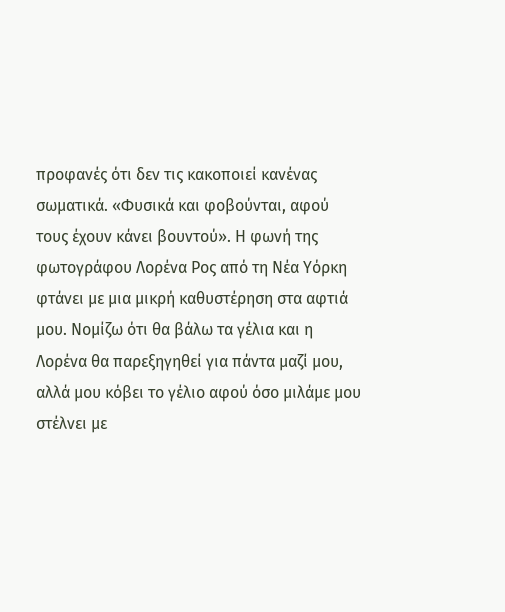προφανές ότι δεν τις κακοποιεί κανένας σωματικά. «Φυσικά και φοβούνται, αφού τους έχουν κάνει βουντού». Η φωνή της φωτογράφου Λορένα Ρος από τη Νέα Υόρκη φτάνει με μια μικρή καθυστέρηση στα αφτιά μου. Νομίζω ότι θα βάλω τα γέλια και η Λορένα θα παρεξηγηθεί για πάντα μαζί μου, αλλά μου κόβει το γέλιο αφού όσο μιλάμε μου στέλνει με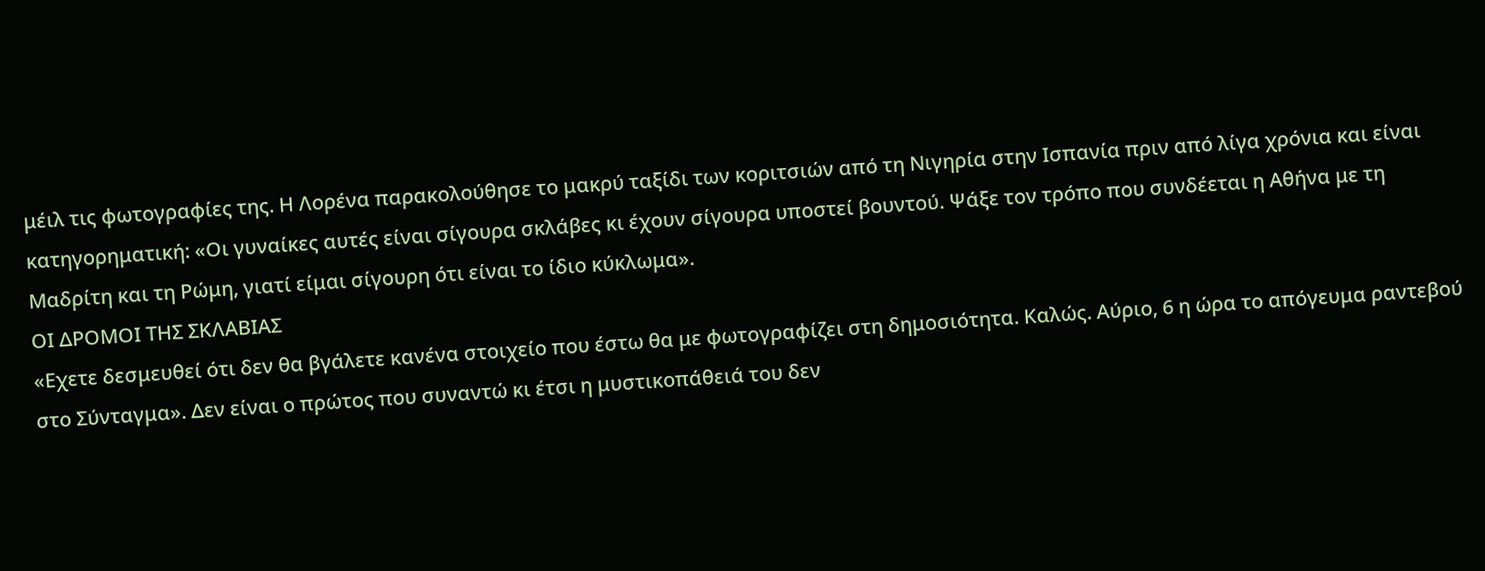μέιλ τις φωτογραφίες της. Η Λορένα παρακολούθησε το μακρύ ταξίδι των κοριτσιών από τη Νιγηρία στην Ισπανία πριν από λίγα χρόνια και είναι κατηγορηματική: «Οι γυναίκες αυτές είναι σίγουρα σκλάβες κι έχουν σίγουρα υποστεί βουντού. Ψάξε τον τρόπο που συνδέεται η Αθήνα με τη Μαδρίτη και τη Ρώμη, γιατί είμαι σίγουρη ότι είναι το ίδιο κύκλωμα».
ΟΙ ΔΡΟΜΟΙ ΤΗΣ ΣΚΛΑΒΙΑΣ
«Εχετε δεσμευθεί ότι δεν θα βγάλετε κανένα στοιχείο που έστω θα με φωτογραφίζει στη δημοσιότητα. Καλώς. Αύριο, 6 η ώρα το απόγευμα ραντεβού στο Σύνταγμα». Δεν είναι ο πρώτος που συναντώ κι έτσι η μυστικοπάθειά του δεν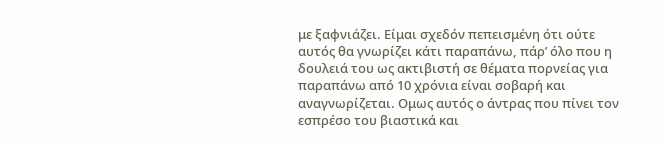με ξαφνιάζει. Είμαι σχεδόν πεπεισμένη ότι ούτε αυτός θα γνωρίζει κάτι παραπάνω, πάρ’ όλο που η δουλειά του ως ακτιβιστή σε θέματα πορνείας για παραπάνω από 10 χρόνια είναι σοβαρή και αναγνωρίζεται. Ομως αυτός ο άντρας που πίνει τον εσπρέσο του βιαστικά και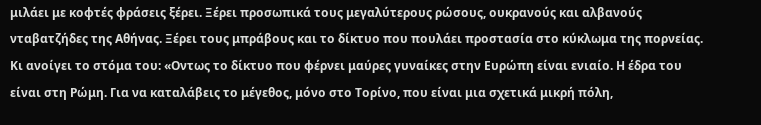μιλάει με κοφτές φράσεις ξέρει. Ξέρει προσωπικά τους μεγαλύτερους ρώσους, ουκρανούς και αλβανούς νταβατζήδες της Αθήνας. Ξέρει τους μπράβους και το δίκτυο που πουλάει προστασία στο κύκλωμα της πορνείας. Κι ανοίγει το στόμα του: «Οντως το δίκτυο που φέρνει μαύρες γυναίκες στην Ευρώπη είναι ενιαίο. Η έδρα του είναι στη Ρώμη. Για να καταλάβεις το μέγεθος, μόνο στο Τορίνο, που είναι μια σχετικά μικρή πόλη,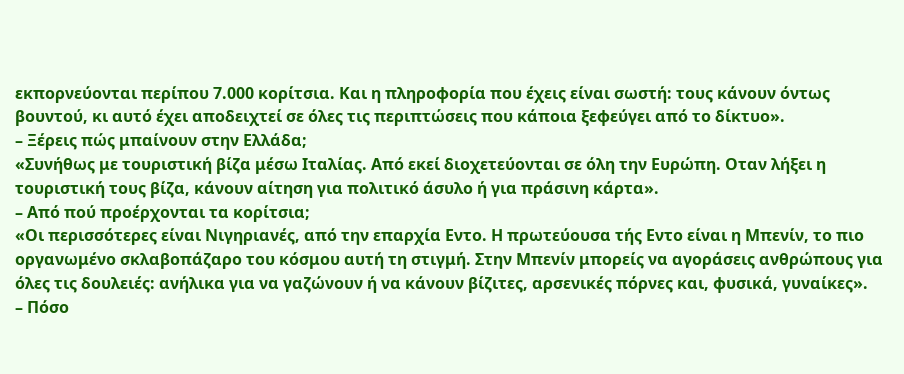εκπορνεύονται περίπου 7.000 κορίτσια. Και η πληροφορία που έχεις είναι σωστή: τους κάνουν όντως βουντού, κι αυτό έχει αποδειχτεί σε όλες τις περιπτώσεις που κάποια ξεφεύγει από το δίκτυο».
– Ξέρεις πώς μπαίνουν στην Ελλάδα;
«Συνήθως με τουριστική βίζα μέσω Ιταλίας. Από εκεί διοχετεύονται σε όλη την Ευρώπη. Οταν λήξει η τουριστική τους βίζα, κάνουν αίτηση για πολιτικό άσυλο ή για πράσινη κάρτα».
– Από πού προέρχονται τα κορίτσια;
«Οι περισσότερες είναι Νιγηριανές, από την επαρχία Εντο. Η πρωτεύουσα τής Εντο είναι η Μπενίν, το πιο οργανωμένο σκλαβοπάζαρο του κόσμου αυτή τη στιγμή. Στην Μπενίν μπορείς να αγοράσεις ανθρώπους για όλες τις δουλειές: ανήλικα για να γαζώνουν ή να κάνουν βίζιτες, αρσενικές πόρνες και, φυσικά, γυναίκες».
– Πόσο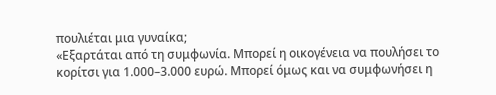πουλιέται μια γυναίκα;
«Εξαρτάται από τη συμφωνία. Μπορεί η οικογένεια να πουλήσει το κορίτσι για 1.000–3.000 ευρώ. Μπορεί όμως και να συμφωνήσει η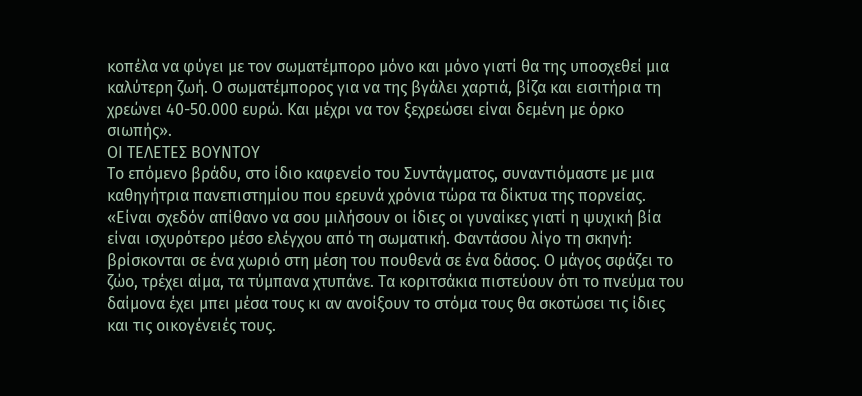κοπέλα να φύγει με τον σωματέμπορο μόνο και μόνο γιατί θα της υποσχεθεί μια καλύτερη ζωή. Ο σωματέμπορος για να της βγάλει χαρτιά, βίζα και εισιτήρια τη χρεώνει 40-50.000 ευρώ. Και μέχρι να τον ξεχρεώσει είναι δεμένη με όρκο σιωπής».
ΟΙ ΤΕΛΕΤΕΣ ΒΟΥΝΤΟΥ
Το επόμενο βράδυ, στο ίδιο καφενείο του Συντάγματος, συναντιόμαστε με μια καθηγήτρια πανεπιστημίου που ερευνά χρόνια τώρα τα δίκτυα της πορνείας. «Είναι σχεδόν απίθανο να σου μιλήσουν οι ίδιες οι γυναίκες γιατί η ψυχική βία είναι ισχυρότερο μέσο ελέγχου από τη σωματική. Φαντάσου λίγο τη σκηνή: βρίσκονται σε ένα χωριό στη μέση του πουθενά σε ένα δάσος. Ο μάγος σφάζει το ζώο, τρέχει αίμα, τα τύμπανα χτυπάνε. Τα κοριτσάκια πιστεύουν ότι το πνεύμα του δαίμονα έχει μπει μέσα τους κι αν ανοίξουν το στόμα τους θα σκοτώσει τις ίδιες και τις οικογένειές τους.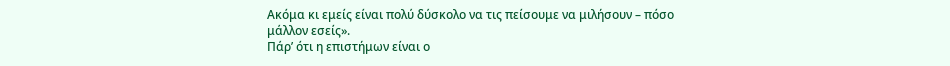Ακόμα κι εμείς είναι πολύ δύσκολο να τις πείσουμε να μιλήσουν – πόσο μάλλον εσείς».
Πάρ’ ότι η επιστήμων είναι ο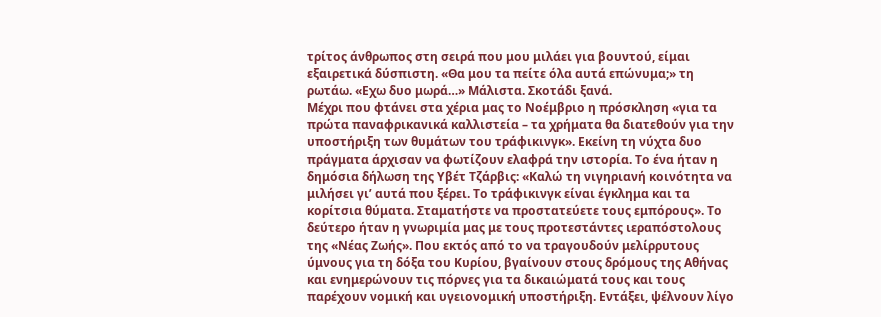τρίτος άνθρωπος στη σειρά που μου μιλάει για βουντού, είμαι εξαιρετικά δύσπιστη. «Θα μου τα πείτε όλα αυτά επώνυμα;» τη ρωτάω. «Εχω δυο μωρά…» Μάλιστα. Σκοτάδι ξανά.
Μέχρι που φτάνει στα χέρια μας το Νοέμβριο η πρόσκληση «για τα πρώτα παναφρικανικά καλλιστεία – τα χρήματα θα διατεθούν για την υποστήριξη των θυμάτων του τράφικινγκ». Εκείνη τη νύχτα δυο πράγματα άρχισαν να φωτίζουν ελαφρά την ιστορία. Το ένα ήταν η δημόσια δήλωση της Υβέτ Τζάρβις: «Καλώ τη νιγηριανή κοινότητα να μιλήσει γι’ αυτά που ξέρει. Το τράφικινγκ είναι έγκλημα και τα κορίτσια θύματα. Σταματήστε να προστατεύετε τους εμπόρους». Το δεύτερο ήταν η γνωριμία μας με τους προτεστάντες ιεραπόστολους της «Νέας Ζωής». Που εκτός από το να τραγουδούν μελίρρυτους ύμνους για τη δόξα του Κυρίου, βγαίνουν στους δρόμους της Αθήνας και ενημερώνουν τις πόρνες για τα δικαιώματά τους και τους παρέχουν νομική και υγειονομική υποστήριξη. Εντάξει, ψέλνουν λίγο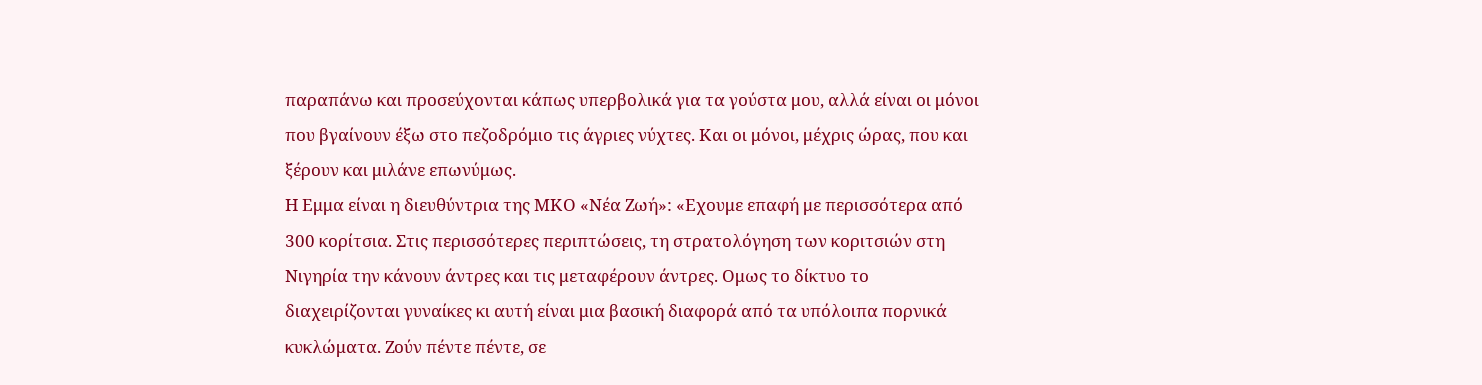παραπάνω και προσεύχονται κάπως υπερβολικά για τα γούστα μου, αλλά είναι οι μόνοι που βγαίνουν έξω στο πεζοδρόμιο τις άγριες νύχτες. Και οι μόνοι, μέχρις ώρας, που και ξέρουν και μιλάνε επωνύμως.
Η Εμμα είναι η διευθύντρια της ΜΚΟ «Νέα Ζωή»: «Εχουμε επαφή με περισσότερα από 300 κορίτσια. Στις περισσότερες περιπτώσεις, τη στρατολόγηση των κοριτσιών στη Νιγηρία την κάνουν άντρες και τις μεταφέρουν άντρες. Ομως το δίκτυο το διαχειρίζονται γυναίκες κι αυτή είναι μια βασική διαφορά από τα υπόλοιπα πορνικά κυκλώματα. Ζούν πέντε πέντε, σε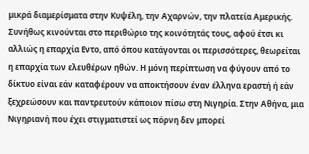μικρά διαμερίσματα στην Κυψέλη, την Αχαρνών, την πλατεία Αμερικής. Συνήθως κινούνται στο περιθώριο της κοινότητάς τους, αφού έτσι κι αλλιώς η επαρχία Εντο, από όπου κατάγονται οι περισσότερες, θεωρείται η επαρχία των ελευθέρων ηθών. Η μόνη περίπτωση να φύγουν από το δίκτυο είναι εάν καταφέρουν να αποκτήσουν έναν έλληνα εραστή ή εάν ξεχρεώσουν και παντρευτούν κάποιον πίσω στη Νιγηρία. Στην Αθήνα, μια Νιγηριανή που έχει στιγματιστεί ως πόρνη δεν μπορεί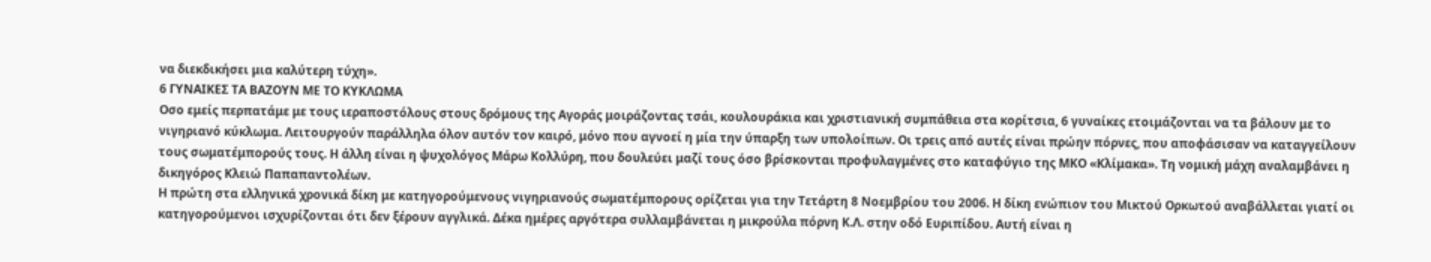να διεκδικήσει μια καλύτερη τύχη».
6 ΓΥΝΑΙΚΕΣ ΤΑ ΒΑΖΟΥΝ ΜΕ ΤΟ ΚΥΚΛΩΜΑ
Οσο εμείς περπατάμε με τους ιεραποστόλους στους δρόμους της Αγοράς μοιράζοντας τσάι, κουλουράκια και χριστιανική συμπάθεια στα κορίτσια, 6 γυναίκες ετοιμάζονται να τα βάλουν με το νιγηριανό κύκλωμα. Λειτουργούν παράλληλα όλον αυτόν τον καιρό, μόνο που αγνοεί η μία την ύπαρξη των υπολοίπων. Οι τρεις από αυτές είναι πρώην πόρνες, που αποφάσισαν να καταγγείλουν τους σωματέμπορούς τους. Η άλλη είναι η ψυχολόγος Μάρω Κολλύρη, που δουλεύει μαζί τους όσο βρίσκονται προφυλαγμένες στο καταφύγιο της ΜΚΟ «Κλίμακα». Τη νομική μάχη αναλαμβάνει η δικηγόρος Κλειώ Παπαπαντολέων.
Η πρώτη στα ελληνικά χρονικά δίκη με κατηγορούμενους νιγηριανούς σωματέμπορους ορίζεται για την Τετάρτη 8 Νοεμβρίου του 2006. Η δίκη ενώπιον του Μικτού Ορκωτού αναβάλλεται γιατί οι κατηγορούμενοι ισχυρίζονται ότι δεν ξέρουν αγγλικά. Δέκα ημέρες αργότερα συλλαμβάνεται η μικρούλα πόρνη Κ.Λ. στην οδό Ευριπίδου. Αυτή είναι η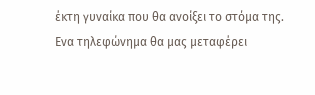έκτη γυναίκα που θα ανοίξει το στόμα της. Ενα τηλεφώνημα θα μας μεταφέρει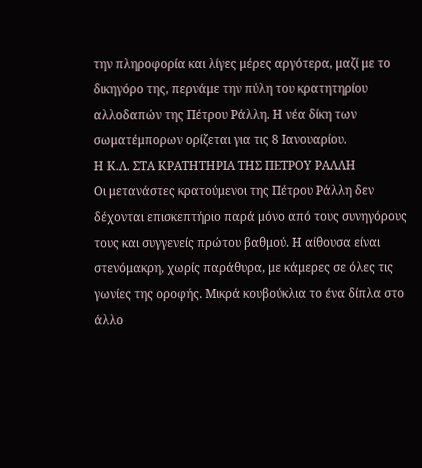την πληροφορία και λίγες μέρες αργότερα, μαζί με το δικηγόρο της, περνάμε την πύλη του κρατητηρίου αλλοδαπών της Πέτρου Ράλλη. Η νέα δίκη των σωματέμπορων ορίζεται για τις 8 Ιανουαρίου.
Η Κ.Λ. ΣΤΑ ΚΡΑΤΗΤΗΡΙΑ ΤΗΣ ΠΕΤΡΟΥ ΡΑΛΛΗ
Οι μετανάστες κρατούμενοι της Πέτρου Ράλλη δεν δέχονται επισκεπτήριο παρά μόνο από τους συνηγόρους τους και συγγενείς πρώτου βαθμού. Η αίθουσα είναι στενόμακρη, χωρίς παράθυρα, με κάμερες σε όλες τις γωνίες της οροφής. Μικρά κουβούκλια το ένα δίπλα στο άλλο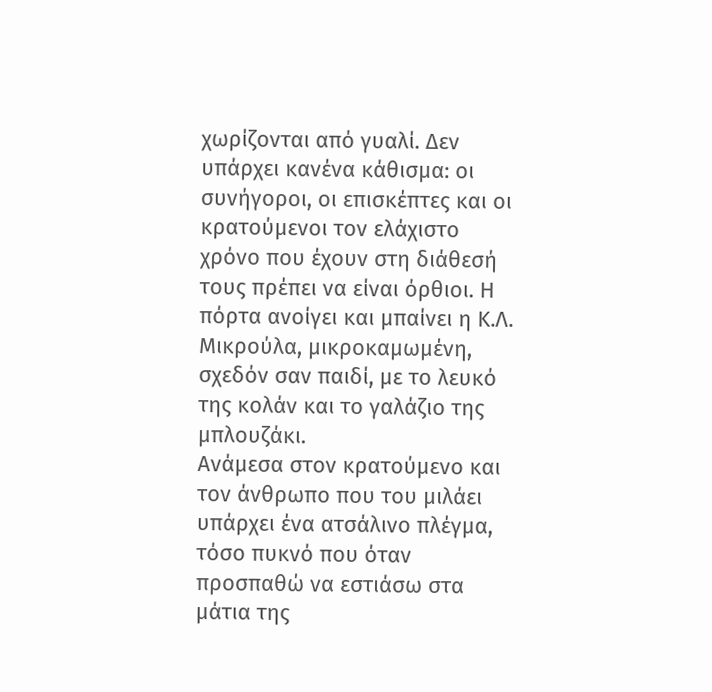χωρίζονται από γυαλί. Δεν υπάρχει κανένα κάθισμα: οι συνήγοροι, οι επισκέπτες και οι κρατούμενοι τον ελάχιστο χρόνο που έχουν στη διάθεσή τους πρέπει να είναι όρθιοι. Η πόρτα ανοίγει και μπαίνει η Κ.Λ. Μικρούλα, μικροκαμωμένη, σχεδόν σαν παιδί, με το λευκό της κολάν και το γαλάζιο της μπλουζάκι.
Ανάμεσα στον κρατούμενο και τον άνθρωπο που του μιλάει υπάρχει ένα ατσάλινο πλέγμα, τόσο πυκνό που όταν προσπαθώ να εστιάσω στα μάτια της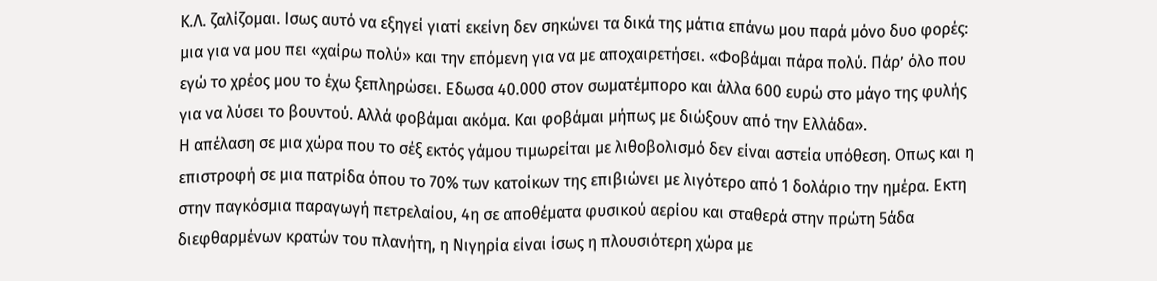Κ.Λ. ζαλίζομαι. Ισως αυτό να εξηγεί γιατί εκείνη δεν σηκώνει τα δικά της μάτια επάνω μου παρά μόνο δυο φορές: μια για να μου πει «χαίρω πολύ» και την επόμενη για να με αποχαιρετήσει. «Φοβάμαι πάρα πολύ. Πάρ’ όλο που εγώ το χρέος μου το έχω ξεπληρώσει. Εδωσα 40.000 στον σωματέμπορο και άλλα 600 ευρώ στο μάγο της φυλής για να λύσει το βουντού. Αλλά φοβάμαι ακόμα. Και φοβάμαι μήπως με διώξουν από την Ελλάδα».
Η απέλαση σε μια χώρα που το σέξ εκτός γάμου τιμωρείται με λιθοβολισμό δεν είναι αστεία υπόθεση. Οπως και η επιστροφή σε μια πατρίδα όπου το 70% των κατοίκων της επιβιώνει με λιγότερο από 1 δολάριο την ημέρα. Εκτη στην παγκόσμια παραγωγή πετρελαίου, 4η σε αποθέματα φυσικού αερίου και σταθερά στην πρώτη 5άδα διεφθαρμένων κρατών του πλανήτη, η Νιγηρία είναι ίσως η πλουσιότερη χώρα με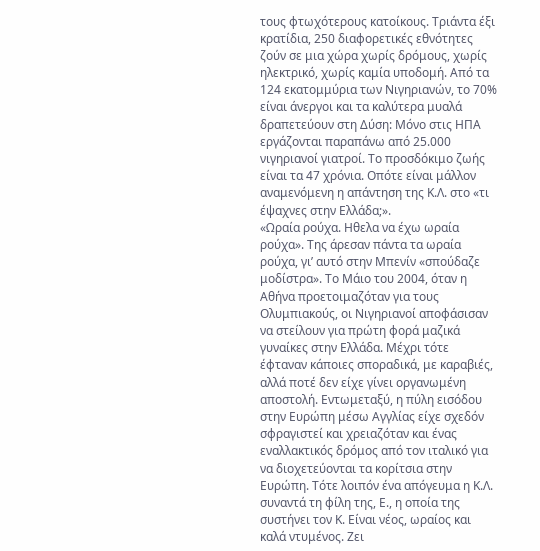τους φτωχότερους κατοίκους. Τριάντα έξι κρατίδια, 250 διαφορετικές εθνότητες ζούν σε μια χώρα χωρίς δρόμους, χωρίς ηλεκτρικό, χωρίς καμία υποδομή. Από τα 124 εκατομμύρια των Νιγηριανών, το 70% είναι άνεργοι και τα καλύτερα μυαλά δραπετεύουν στη Δύση: Μόνο στις ΗΠΑ εργάζονται παραπάνω από 25.000 νιγηριανοί γιατροί. Το προσδόκιμο ζωής είναι τα 47 χρόνια. Οπότε είναι μάλλον αναμενόμενη η απάντηση της Κ.Λ. στο «τι έψαχνες στην Ελλάδα;».
«Ωραία ρούχα. Ηθελα να έχω ωραία ρούχα». Της άρεσαν πάντα τα ωραία ρούχα, γι’ αυτό στην Μπενίν «σπούδαζε μοδίστρα». Το Μάιο του 2004, όταν η Αθήνα προετοιμαζόταν για τους Ολυμπιακούς, οι Νιγηριανοί αποφάσισαν να στείλουν για πρώτη φορά μαζικά γυναίκες στην Ελλάδα. Μέχρι τότε έφταναν κάποιες σποραδικά, με καραβιές, αλλά ποτέ δεν είχε γίνει οργανωμένη αποστολή. Εντωμεταξύ, η πύλη εισόδου στην Ευρώπη μέσω Αγγλίας είχε σχεδόν σφραγιστεί και χρειαζόταν και ένας εναλλακτικός δρόμος από τον ιταλικό για να διοχετεύονται τα κορίτσια στην Ευρώπη. Τότε λοιπόν ένα απόγευμα η Κ.Λ. συναντά τη φίλη της, Ε., η οποία της συστήνει τον Κ. Είναι νέος, ωραίος και καλά ντυμένος. Ζει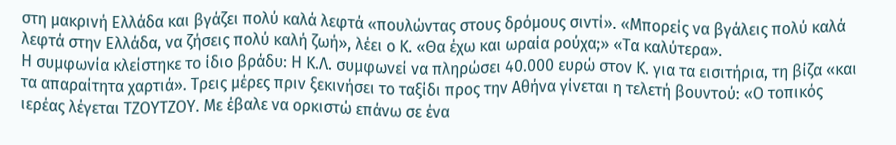στη μακρινή Ελλάδα και βγάζει πολύ καλά λεφτά «πουλώντας στους δρόμους σιντί». «Μπορείς να βγάλεις πολύ καλά λεφτά στην Ελλάδα, να ζήσεις πολύ καλή ζωή», λέει ο Κ. «Θα έχω και ωραία ρούχα;» «Τα καλύτερα».
Η συμφωνία κλείστηκε το ίδιο βράδυ: Η Κ.Λ. συμφωνεί να πληρώσει 40.000 ευρώ στον Κ. για τα εισιτήρια, τη βίζα «και τα απαραίτητα χαρτιά». Τρεις μέρες πριν ξεκινήσει το ταξίδι προς την Αθήνα γίνεται η τελετή βουντού: «Ο τοπικός ιερέας λέγεται ΤΖΟΥΤΖΟΥ. Με έβαλε να ορκιστώ επάνω σε ένα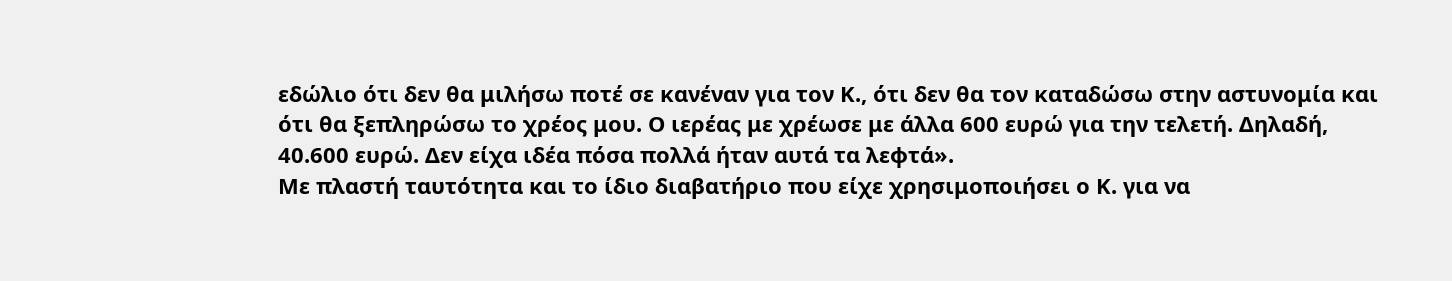εδώλιο ότι δεν θα μιλήσω ποτέ σε κανέναν για τον Κ., ότι δεν θα τον καταδώσω στην αστυνομία και ότι θα ξεπληρώσω το χρέος μου. Ο ιερέας με χρέωσε με άλλα 600 ευρώ για την τελετή. Δηλαδή, 40.600 ευρώ. Δεν είχα ιδέα πόσα πολλά ήταν αυτά τα λεφτά».
Με πλαστή ταυτότητα και το ίδιο διαβατήριο που είχε χρησιμοποιήσει ο Κ. για να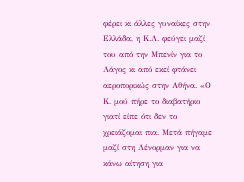φέρει κι άλλες γυναίκες στην Ελλάδα, η Κ.Λ. φεύγει μαζί του από την Μπενίν για το Λάγος κι από εκεί φτάνει αεροπορικώς στην Αθήνα. «Ο Κ. μού πήρε το διαβατήριο γιατί είπε ότι δεν το χρειάζομαι πια. Μετά πήγαμε μαζί στη Λένορμαν για να κάνω αίτηση για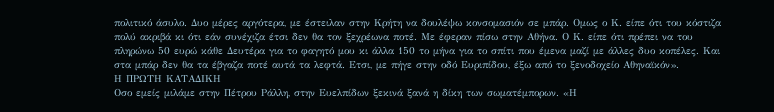πολιτικό άσυλο. Δυο μέρες αργότερα, με έστειλαν στην Κρήτη να δουλέψω κονσομασιόν σε μπάρ. Ομως ο Κ. είπε ότι του κόστιζα πολύ ακριβά κι ότι εάν συνέχιζα έτσι δεν θα τον ξεχρέωνα ποτέ. Με έφεραν πίσω στην Αθήνα. Ο Κ. είπε ότι πρέπει να του πληρώνω 50 ευρώ κάθε Δευτέρα για το φαγητό μου κι άλλα 150 το μήνα για το σπίτι που έμενα μαζί με άλλες δυο κοπέλες. Και στα μπάρ δεν θα τα έβγαζα ποτέ αυτά τα λεφτά. Ετσι, με πήγε στην οδό Ευριπίδου, έξω από το ξενοδοχείο Αθηναϊκόν».
Η ΠΡΩΤΗ ΚΑΤΑΔΙΚΗ
Οσο εμείς μιλάμε στην Πέτρου Ράλλη, στην Ευελπίδων ξεκινά ξανά η δίκη των σωματέμπορων. «Η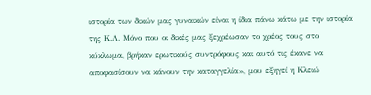ιστορία των δικών μας γυναικών είναι η ίδια πάνω κάτω με την ιστορία της Κ.Λ. Μόνο που οι δικές μας ξεχρέωσαν το χρέος τους στο κύκλωμα, βρήκαν ερωτικούς συντρόφους και αυτό τις έκανε να αποφασίσουν να κάνουν την καταγγελία», μου εξηγεί η Κλειώ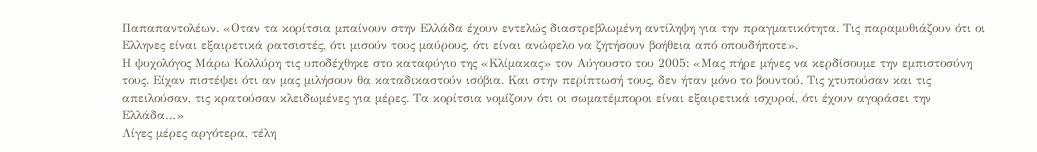Παπαπαντολέων. «Οταν τα κορίτσια μπαίνουν στην Ελλάδα έχουν εντελώς διαστρεβλωμένη αντίληψη για την πραγματικότητα. Τις παραμυθιάζουν ότι οι Ελληνες είναι εξαιρετικά ρατσιστές, ότι μισούν τους μαύρους, ότι είναι ανώφελο να ζητήσουν βοήθεια από οπουδήποτε».
Η ψυχολόγος Μάρω Κολλύρη τις υποδέχθηκε στο καταφύγιο της «Κλίμακας» τον Αύγουστο του 2005: «Μας πήρε μήνες να κερδίσουμε την εμπιστοσύνη τους. Είχαν πιστέψει ότι αν μας μιλήσουν θα καταδικαστούν ισόβια. Και στην περίπτωσή τους, δεν ήταν μόνο το βουντού. Τις χτυπούσαν και τις απειλούσαν, τις κρατούσαν κλειδωμένες για μέρες. Τα κορίτσια νομίζουν ότι οι σωματέμποροι είναι εξαιρετικά ισχυροί, ότι έχουν αγοράσει την Ελλάδα…»
Λίγες μέρες αργότερα, τέλη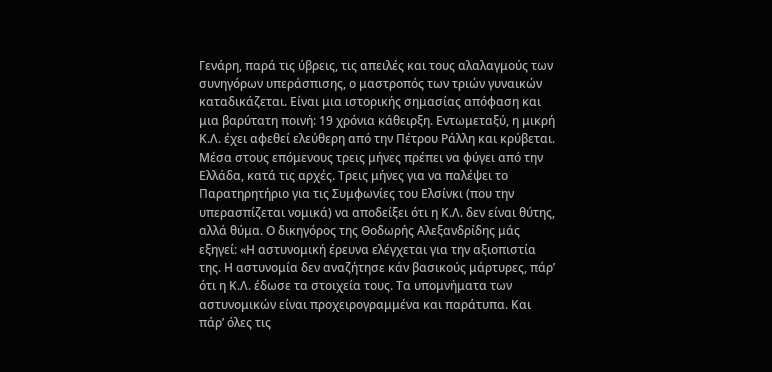Γενάρη, παρά τις ύβρεις, τις απειλές και τους αλαλαγμούς των συνηγόρων υπεράσπισης, ο μαστροπός των τριών γυναικών καταδικάζεται. Είναι μια ιστορικής σημασίας απόφαση και μια βαρύτατη ποινή: 19 χρόνια κάθειρξη. Εντωμεταξύ, η μικρή Κ.Λ. έχει αφεθεί ελεύθερη από την Πέτρου Ράλλη και κρύβεται. Μέσα στους επόμενους τρεις μήνες πρέπει να φύγει από την Ελλάδα, κατά τις αρχές. Τρεις μήνες για να παλέψει το Παρατηρητήριο για τις Συμφωνίες του Ελσίνκι (που την υπερασπίζεται νομικά) να αποδείξει ότι η Κ.Λ. δεν είναι θύτης, αλλά θύμα. Ο δικηγόρος της Θοδωρής Αλεξανδρίδης μάς εξηγεί: «Η αστυνομική έρευνα ελέγχεται για την αξιοπιστία της. Η αστυνομία δεν αναζήτησε κάν βασικούς μάρτυρες, πάρ’ ότι η Κ.Λ. έδωσε τα στοιχεία τους. Τα υπομνήματα των αστυνομικών είναι προχειρογραμμένα και παράτυπα. Και πάρ’ όλες τις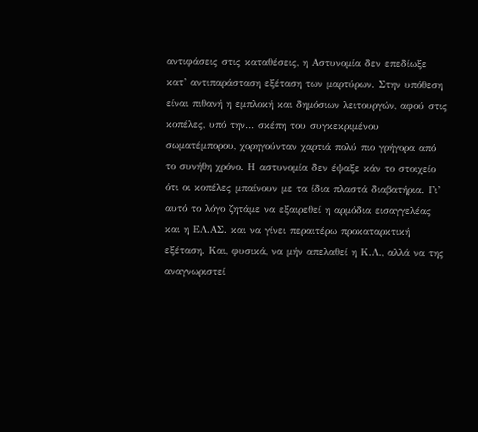αντιφάσεις στις καταθέσεις, η Αστυνομία δεν επεδίωξε κατ’ αντιπαράσταση εξέταση των μαρτύρων. Στην υπόθεση είναι πιθανή η εμπλοκή και δημόσιων λειτουργών, αφού στις κοπέλες, υπό την… σκέπη του συγκεκριμένου σωματέμπορου, χορηγούνταν χαρτιά πολύ πιο γρήγορα από το συνήθη χρόνο. Η αστυνομία δεν έψαξε κάν το στοιχείο ότι οι κοπέλες μπαίνουν με τα ίδια πλαστά διαβατήρια. Γι’ αυτό το λόγο ζητάμε να εξαιρεθεί η αρμόδια εισαγγελέας και η ΕΛ.ΑΣ. και να γίνει περαιτέρω προκαταρκτική εξέταση. Και, φυσικά, να μήν απελαθεί η Κ.Λ., αλλά να της αναγνωριστεί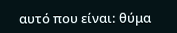αυτό που είναι: θύμα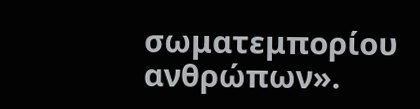σωματεμπορίου ανθρώπων».